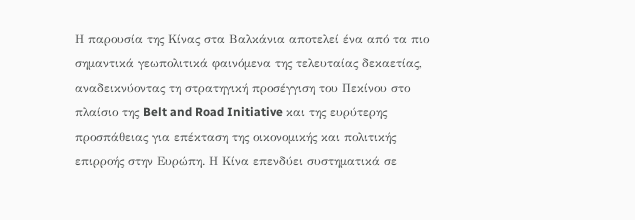Η παρουσία της Κίνας στα Βαλκάνια αποτελεί ένα από τα πιο σημαντικά γεωπολιτικά φαινόμενα της τελευταίας δεκαετίας, αναδεικνύοντας τη στρατηγική προσέγγιση του Πεκίνου στο πλαίσιο της Belt and Road Initiative και της ευρύτερης προσπάθειας για επέκταση της οικονομικής και πολιτικής επιρροής στην Ευρώπη. Η Κίνα επενδύει συστηματικά σε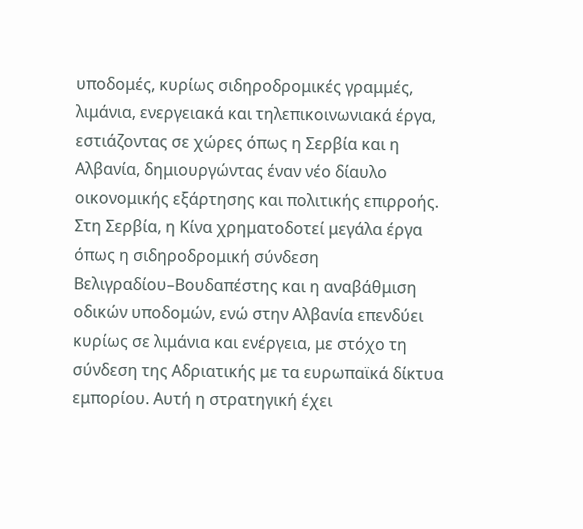υποδομές, κυρίως σιδηροδρομικές γραμμές, λιμάνια, ενεργειακά και τηλεπικοινωνιακά έργα, εστιάζοντας σε χώρες όπως η Σερβία και η Αλβανία, δημιουργώντας έναν νέο δίαυλο οικονομικής εξάρτησης και πολιτικής επιρροής. Στη Σερβία, η Κίνα χρηματοδοτεί μεγάλα έργα όπως η σιδηροδρομική σύνδεση Βελιγραδίου–Βουδαπέστης και η αναβάθμιση οδικών υποδομών, ενώ στην Αλβανία επενδύει κυρίως σε λιμάνια και ενέργεια, με στόχο τη σύνδεση της Αδριατικής με τα ευρωπαϊκά δίκτυα εμπορίου. Αυτή η στρατηγική έχει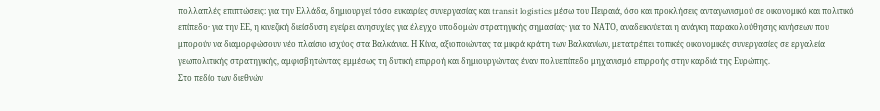πολλαπλές επιπτώσεις: για την Ελλάδα, δημιουργεί τόσο ευκαιρίες συνεργασίας και transit logistics μέσω του Πειραιά, όσο και προκλήσεις ανταγωνισμού σε οικονομικό και πολιτικό επίπεδο· για την ΕΕ, η κινεζική διείσδυση εγείρει ανησυχίες για έλεγχο υποδομών στρατηγικής σημασίας· για το ΝΑΤΟ, αναδεικνύεται η ανάγκη παρακολούθησης κινήσεων που μπορούν να διαμορφώσουν νέο πλαίσιο ισχύος στα Βαλκάνια. Η Κίνα, αξιοποιώντας τα μικρά κράτη των Βαλκανίων, μετατρέπει τοπικές οικονομικές συνεργασίες σε εργαλεία γεωπολιτικής στρατηγικής, αμφισβητώντας εμμέσως τη δυτική επιρροή και δημιουργώντας έναν πολυεπίπεδο μηχανισμό επιρροής στην καρδιά της Ευρώπης.
Στο πεδίο των διεθνών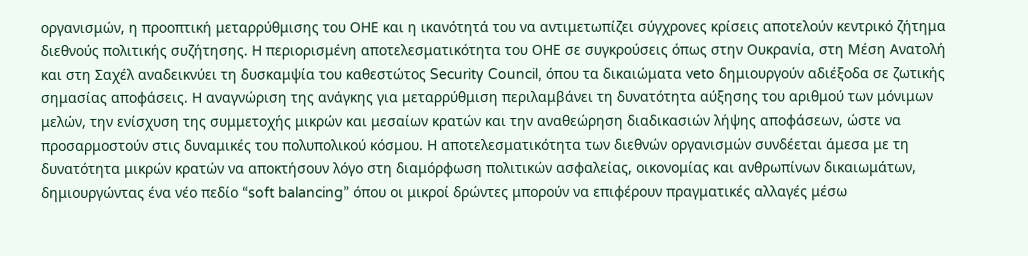οργανισμών, η προοπτική μεταρρύθμισης του ΟΗΕ και η ικανότητά του να αντιμετωπίζει σύγχρονες κρίσεις αποτελούν κεντρικό ζήτημα διεθνούς πολιτικής συζήτησης. Η περιορισμένη αποτελεσματικότητα του ΟΗΕ σε συγκρούσεις όπως στην Ουκρανία, στη Μέση Ανατολή και στη Σαχέλ αναδεικνύει τη δυσκαμψία του καθεστώτος Security Council, όπου τα δικαιώματα veto δημιουργούν αδιέξοδα σε ζωτικής σημασίας αποφάσεις. Η αναγνώριση της ανάγκης για μεταρρύθμιση περιλαμβάνει τη δυνατότητα αύξησης του αριθμού των μόνιμων μελών, την ενίσχυση της συμμετοχής μικρών και μεσαίων κρατών και την αναθεώρηση διαδικασιών λήψης αποφάσεων, ώστε να προσαρμοστούν στις δυναμικές του πολυπολικού κόσμου. Η αποτελεσματικότητα των διεθνών οργανισμών συνδέεται άμεσα με τη δυνατότητα μικρών κρατών να αποκτήσουν λόγο στη διαμόρφωση πολιτικών ασφαλείας, οικονομίας και ανθρωπίνων δικαιωμάτων, δημιουργώντας ένα νέο πεδίο “soft balancing” όπου οι μικροί δρώντες μπορούν να επιφέρουν πραγματικές αλλαγές μέσω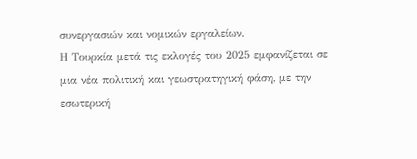συνεργασιών και νομικών εργαλείων.
Η Τουρκία μετά τις εκλογές του 2025 εμφανίζεται σε μια νέα πολιτική και γεωστρατηγική φάση, με την εσωτερική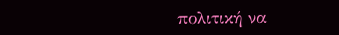πολιτική να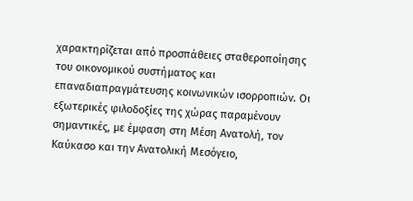χαρακτηρίζεται από προσπάθειες σταθεροποίησης του οικονομικού συστήματος και επαναδιαπραγμάτευσης κοινωνικών ισορροπιών. Οι εξωτερικές φιλοδοξίες της χώρας παραμένουν σημαντικές, με έμφαση στη Μέση Ανατολή, τον Καύκασο και την Ανατολική Μεσόγειο,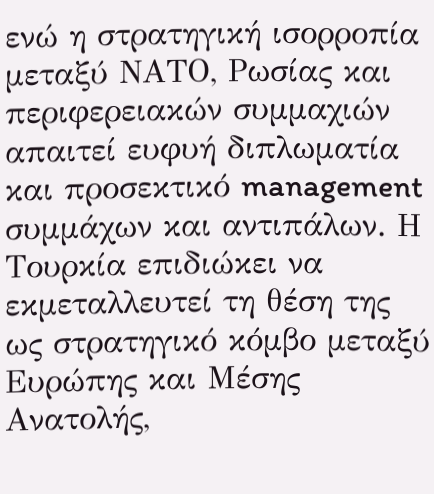ενώ η στρατηγική ισορροπία μεταξύ ΝΑΤΟ, Ρωσίας και περιφερειακών συμμαχιών απαιτεί ευφυή διπλωματία και προσεκτικό management συμμάχων και αντιπάλων. Η Τουρκία επιδιώκει να εκμεταλλευτεί τη θέση της ως στρατηγικό κόμβο μεταξύ Ευρώπης και Μέσης Ανατολής,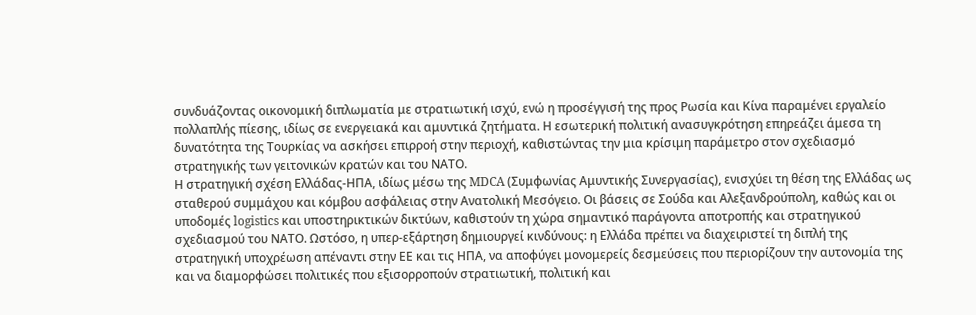συνδυάζοντας οικονομική διπλωματία με στρατιωτική ισχύ, ενώ η προσέγγισή της προς Ρωσία και Κίνα παραμένει εργαλείο πολλαπλής πίεσης, ιδίως σε ενεργειακά και αμυντικά ζητήματα. Η εσωτερική πολιτική ανασυγκρότηση επηρεάζει άμεσα τη δυνατότητα της Τουρκίας να ασκήσει επιρροή στην περιοχή, καθιστώντας την μια κρίσιμη παράμετρο στον σχεδιασμό στρατηγικής των γειτονικών κρατών και του ΝΑΤΟ.
Η στρατηγική σχέση Ελλάδας-ΗΠΑ, ιδίως μέσω της MDCA (Συμφωνίας Αμυντικής Συνεργασίας), ενισχύει τη θέση της Ελλάδας ως σταθερού συμμάχου και κόμβου ασφάλειας στην Ανατολική Μεσόγειο. Οι βάσεις σε Σούδα και Αλεξανδρούπολη, καθώς και οι υποδομές logistics και υποστηρικτικών δικτύων, καθιστούν τη χώρα σημαντικό παράγοντα αποτροπής και στρατηγικού σχεδιασμού του ΝΑΤΟ. Ωστόσο, η υπερ-εξάρτηση δημιουργεί κινδύνους: η Ελλάδα πρέπει να διαχειριστεί τη διπλή της στρατηγική υποχρέωση απέναντι στην ΕΕ και τις ΗΠΑ, να αποφύγει μονομερείς δεσμεύσεις που περιορίζουν την αυτονομία της και να διαμορφώσει πολιτικές που εξισορροπούν στρατιωτική, πολιτική και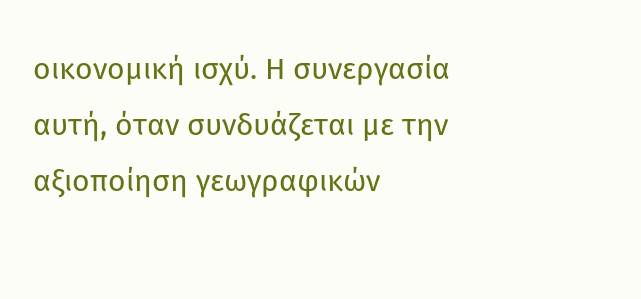οικονομική ισχύ. Η συνεργασία αυτή, όταν συνδυάζεται με την αξιοποίηση γεωγραφικών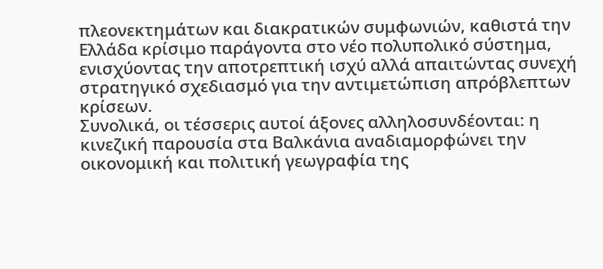πλεονεκτημάτων και διακρατικών συμφωνιών, καθιστά την Ελλάδα κρίσιμο παράγοντα στο νέο πολυπολικό σύστημα, ενισχύοντας την αποτρεπτική ισχύ αλλά απαιτώντας συνεχή στρατηγικό σχεδιασμό για την αντιμετώπιση απρόβλεπτων κρίσεων.
Συνολικά, οι τέσσερις αυτοί άξονες αλληλοσυνδέονται: η κινεζική παρουσία στα Βαλκάνια αναδιαμορφώνει την οικονομική και πολιτική γεωγραφία της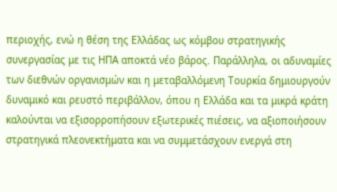περιοχής, ενώ η θέση της Ελλάδας ως κόμβου στρατηγικής συνεργασίας με τις ΗΠΑ αποκτά νέο βάρος. Παράλληλα, οι αδυναμίες των διεθνών οργανισμών και η μεταβαλλόμενη Τουρκία δημιουργούν δυναμικό και ρευστό περιβάλλον, όπου η Ελλάδα και τα μικρά κράτη καλούνται να εξισορροπήσουν εξωτερικές πιέσεις, να αξιοποιήσουν στρατηγικά πλεονεκτήματα και να συμμετάσχουν ενεργά στη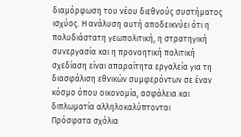διαμόρφωση του νέου διεθνούς συστήματος ισχύος. Η ανάλυση αυτή αποδεικνύει ότι η πολυδιάστατη γεωπολιτική, η στρατηγική συνεργασία και η προνοητική πολιτική σχεδίαση είναι απαραίτητα εργαλεία για τη διασφάλιση εθνικών συμφερόντων σε έναν κόσμο όπου οικονομία, ασφάλεια και διπλωματία αλληλοκαλύπτονται
Πρόσφατα σχόλια